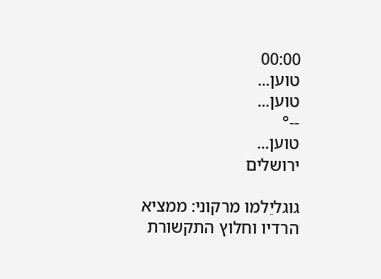00:00
טוען...
טוען...
--°
טוען...
ירושלים

גוגליֵלמו מרקוני: ממציא הרדיו וחלוץ התקשורת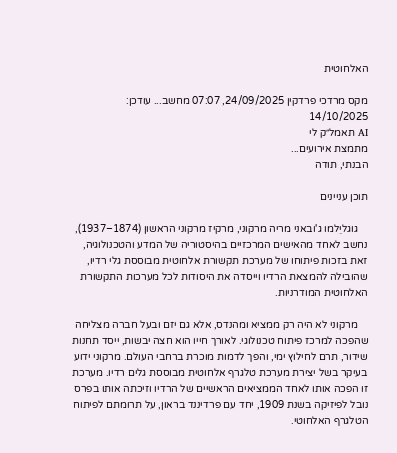האלחוטית

מקס מרדכי פרדקין 24/09/2025, 07:07 מחשב... עודכן: 14/10/2025
AI תאמל״ק לי
מתמצת אירועים...
הבנתי, תודה

תוכן עניינים

    גוגליֵלמו ג'ובאני מריה מרקוני, מרקיז מרקוני הראשון (1874–1937), נחשב לאחד מהאישים המרכזיים בהיסטוריה של המדע והטכנולוגיה, זאת בזכות פיתוחו של מערכת תקשורת אלחוטית מבוססת גלי רדיו, שהובילה להמצאת הרדיו וייסדה את היסודות לכל מערכות התקשורת האלחוטית המודרניות.

    מרקוני לא היה רק ממציא ומהנדס, אלא גם יזם ובעל חברה מצליחה שהפכה למרכז פיתוח טכנולוגי. לאורך חייו הוא חצה יבשות, ייסד תחנות שידור, תרם לחילוץ ימי, והפך לדמות מוכרת ברחבי העולם. מרקוני ידוע בעיקר בשל יצירת מערכת טלגרף אלחוטית מבוססת גלים רדיו. מערכת זו הפכה אותו לאחד הממציאים הראשיים של הרדיו וזיכתה אותו בפרס נובל לפיזיקה בשנת 1909, יחד עם פרדיננד בראון, על תרומתם לפיתוח הטלגרף האלחוטי.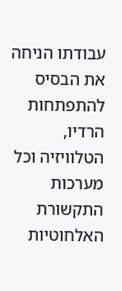עבודתו הניחה את הבסיס להתפתחות הרדיו, הטלוויזיה וכל מערכות התקשורת האלחוטיות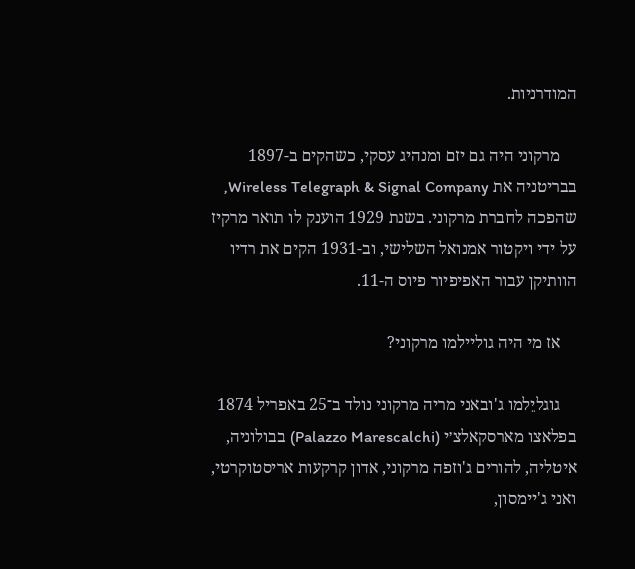המודרניות.

    מרקוני היה גם יזם ומנהיג עסקי, כשהקים ב-1897 בבריטניה את Wireless Telegraph & Signal Company, שהפכה לחברת מרקוני. בשנת 1929 הוענק לו תואר מרקיז על ידי ויקטור אמנואל השלישי, וב-1931 הקים את רדיו הוותיקן עבור האפיפיור פיוס ה-11.

    אז מי היה גוליילמו מרקוני?

    גוגליֵלמו ג'ובאני מריה מרקוני נולד ב־25 באפריל 1874 בפלאצו מארסקאלצ׳י (Palazzo Marescalchi) בבולוניה, איטליה, להורים ג'וזפה מרקוני, אדון קרקעות אריסטוקרטי, ואני ג'יימסון,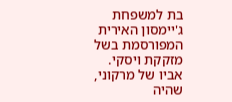בת למשפחת ג'יימסון האירית המפורסמת בשל מזקקת ויסקי. אביו של מרקוני, שהיה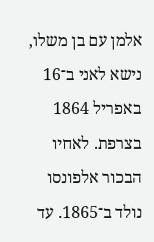אלמן עם בן משלו, נישא לאני ב־16 באפריל 1864 בצרפת. לאחיו הבכור אלפונסו נולד ב־1865. עד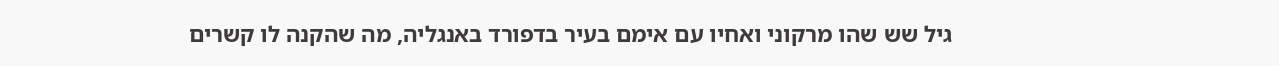גיל שש שהו מרקוני ואחיו עם אימם בעיר בדפורד באנגליה, מה שהקנה לו קשרים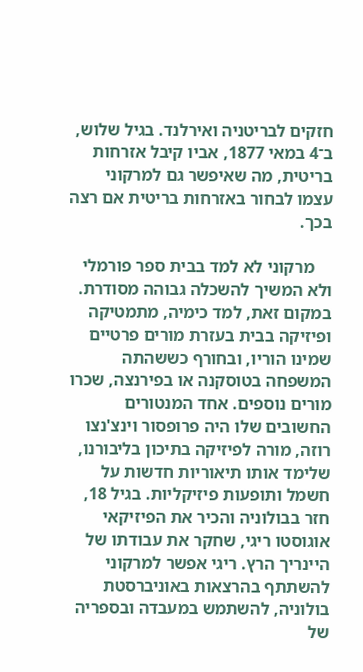חזקים לבריטניה ואירלנד. בגיל שלוש, ב־4 במאי 1877, אביו קיבל אזרחות בריטית, מה שאיפשר גם למרקוני עצמו לבחור באזרחות בריטית אם רצה בכך.

    מרקוני לא למד בבית ספר פורמלי ולא המשיך להשכלה גבוהה מסודרת. במקום זאת, למד כימיה, מתמטיקה ופיזיקה בבית בעזרת מורים פרטיים שמינו הוריו, ובחורף כששהתה המשפחה בטוסקנה או בפירנצה, שכרו מורים נוספים. אחד המנטורים החשובים שלו היה פרופסור וינצ'נצו רוזה, מורה לפיזיקה בתיכון בליבורנו, שלימד אותו תיאוריות חדשות על חשמל ותופעות פיזיקליות. בגיל 18, חזר בבולוניה והכיר את הפיזיקאי אוגוסטו ריגי, שחקר את עבודתו של היינריך הרץ. ריגי אפשר למרקוני להשתתף בהרצאות באוניברסטת בולוניה, להשתמש במעבדה ובספריה של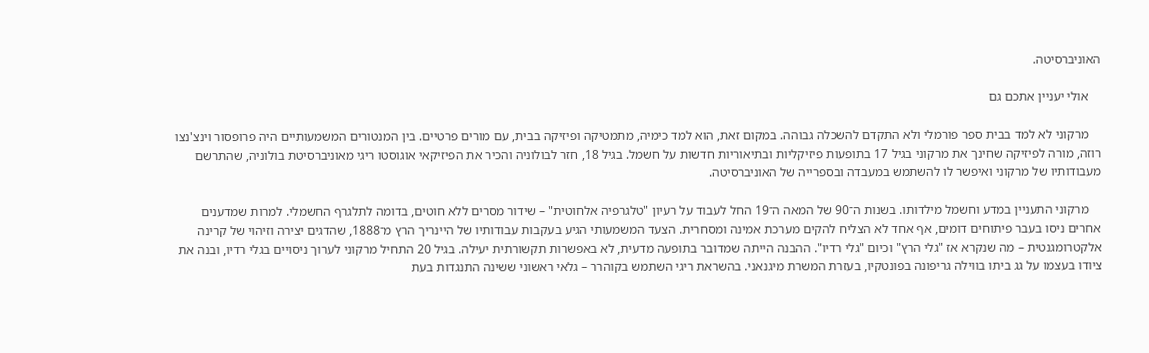האוניברסיטה.

    אולי יעניין אתכם גם

    מרקוני לא למד בבית ספר פורמלי ולא התקדם להשכלה גבוהה. במקום זאת, הוא למד כימיה, מתמטיקה ופיזיקה בבית, עם מורים פרטיים. בין המנטורים המשמעותיים היה פרופסור וינצ'נצו רוזה, מורה לפיזיקה שחינך את מרקוני בגיל 17 בתופעות פיזיקליות ובתיאוריות חדשות על חשמל. בגיל 18, חזר לבולוניה והכיר את הפיזיקאי אוגוסטו ריגי מאוניברסיטת בולוניה, שהתרשם מעבודותיו של מרקוני ואיפשר לו להשתמש במעבדה ובספרייה של האוניברסיטה.

    מרקוני התעניין במדע וחשמל מילדותו. בשנות ה־90 של המאה ה־19 החל לעבוד על רעיון "טלגרפיה אלחוטית" – שידור מסרים ללא חוטים, בדומה לתלגרף החשמלי. למרות שמדענים אחרים ניסו בעבר פיתוחים דומים, אף אחד לא הצליח להקים מערכת אמינה ומסחרית. הצעד המשמעותי הגיע בעקבות עבודותיו של היינריך הרץ מ־1888, שהדגים יצירה וזיהוי של קרינה אלקטרומגנטית – מה שנקרא אז "גלי הרץ" וכיום "גלי רדיו". ההבנה הייתה שמדובר בתופעה מדעית, לא באפשרות תקשורתית יעילה. בגיל 20 התחיל מרקוני לערוך ניסויים בגלי רדיו, ובנה את ציודו בעצמו על גג ביתו בווילה גריפונה בפונטקיו, בעזרת המשרת מיגנאני. בהשראת ריגי השתמש בקוהרר – גלאי ראשוני ששינה התנגדות בעת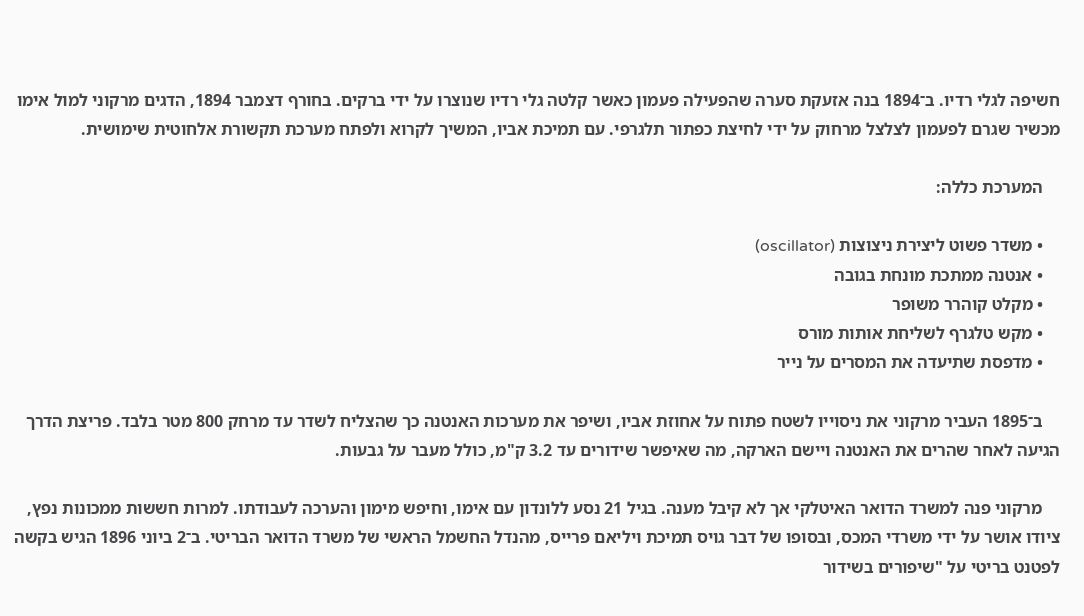חשיפה לגלי רדיו. ב־1894 בנה אזעקת סערה שהפעילה פעמון כאשר קלטה גלי רדיו שנוצרו על ידי ברקים. בחורף דצמבר 1894, הדגים מרקוני למול אימו מכשיר שגרם לפעמון לצלצל מרחוק על ידי לחיצת כפתור תלגרפי. עם תמיכת אביו, המשיך לקרוא ולפתח מערכת תקשורת אלחוטית שימושית.

    המערכת כללה:

    • משדר פשוט ליצירת ניצוצות (oscillator)
    • אנטנה ממתכת מונחת בגובה
    • מקלט קוהרר משופר
    • מקש טלגרף לשליחת אותות מורס
    • מדפסת שתיעדה את המסרים על נייר

    ב־1895 העביר מרקוני את ניסוייו לשטח פתוח על אחוזת אביו, ושיפר את מערכות האנטנה כך שהצליח לשדר עד מרחק 800 מטר בלבד. פריצת הדרך הגיעה לאחר שהרים את האנטנה ויישם הארקה, מה שאיפשר שידורים עד 3.2 ק"מ, כולל מעבר על גבעות.

    מרקוני פנה למשרד הדואר האיטלקי אך לא קיבל מענה. בגיל 21 נסע ללונדון עם אימו, וחיפש מימון והערכה לעבודתו. למרות חששות ממכונות נפץ, ציודו אושר על ידי משרדי המכס, ובסופו של דבר גויס תמיכת ויליאם פרייס, מהנדל החשמל הראשי של משרד הדואר הבריטי. ב־2 ביוני 1896 הגיש בקשה לפטנט בריטי על "שיפורים בשידור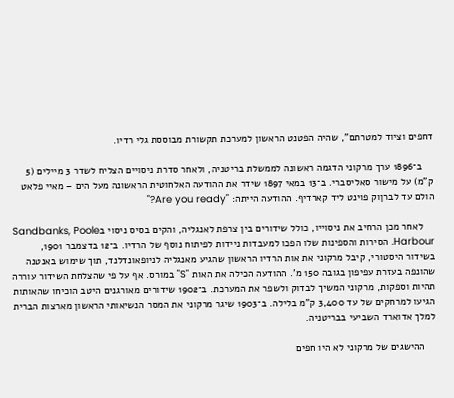דחפים וציוד למטרתם", שהיה הפטנט הראשון למערכת תקשורת מבוססת גלי רדיו.

    ב־1896 ערך מרקוני הדגמה ראשונה לממשלת בריטניה, ולאחר סדרת ניסויים הצליח לשדר 3 מיילים (5 ק"מ) על מישור סאליסברי. ב־13 במאי 1897 שידר את ההודעה האלחוטית הראשונה מעל הים – מאיי פלאט הולם עד לברןוק פוינט ליד קארדיף. ההודעה הייתה: "Are you ready?"

    לאחר מכן הרחיב את ניסוייו, כולל שידורים בין צרפת לאנגליה, והקים בסיס ניסוי בSandbanks, Poole Harbour. הסירות והספינות שלו הפכו למעבדות ניידות לפיתוח נוסף של הרדיו. ב־12 בדצמבר 1901, בשידור היסטורי, קיבל מרקוני את אות הרדיו הראשון שהגיע מאנגליה לניופאונדלנד, תוך שימוש באנטנה שהונפה בעזרת עפיפון בגובה 150 מ'. ההודעה הכילה את האות "S" במורס. אף על פי שהצלחת השידור עוררה תהיות וספקות, מרקוני המשיך לבדוק ולשפר את המערכת. ב־1902 שידורים מאורגנים היטב הוכיחו שהאותות הגיעו למרחקים של עד 3,400 ק"מ בלילה. ב־1903 שיגר מרקוני את המסר הנשיאותי הראשון מארצות הברית למלך אדוארד השביעי בבריטניה.

    ההישגים של מרקוני לא היו חפים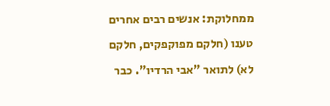ממחלוקת: אנשים רבים אחרים טענו (חלקם מפוקפקים, חלקם לא) לתואר "אבי הרדיו". כבר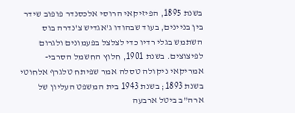בשנת 1895, הפיזיקאי הרוסי אלכסנדר פופוב שידר בין בניינים, בעוד שבהודו ג'אגדיש צ'נדרה בוס השתמש בגלי רדיו כדי לצלצל בפעמונים ולגרום לפיצוצים. בשנת 1901, חלוץ החשמל הסרבי-אמריקאי ניקולה טסלה אמר שפיתח טלגרף אלחוטי בשנת 1893; בשנת 1943 בית המשפט העליון של ארה"ב ביטל ארבעה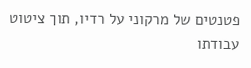פטנטים של מרקוני על רדיו, תוך ציטוט עבודתו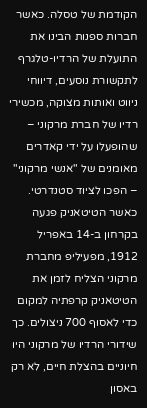הקודמת של טסלה. כאשר חברות ספנות הבינו את התועלת של הרדיו-טלגרף לתקשורת נוסעים, דיווחי ניווט ואותות מצוקה, מכשירי רדיו של חברת מרקוני – שהופעלו על ידי קאדרים מאומנים של "אנשי מרקוני" – הפכו לציוד סטנדרטי. כאשר הטיטאניק פגעה בקרחון ב-14 באפריל 1912, מפעיליפ מחברת מרקוני הצליח לזמן את הטיטאניק קרפתיה למקום כדי לאסוף 700 ניצולים. כך שידורי הרדיו של מרקוני היו חיוניים בהצלת חיים, לא רק באסון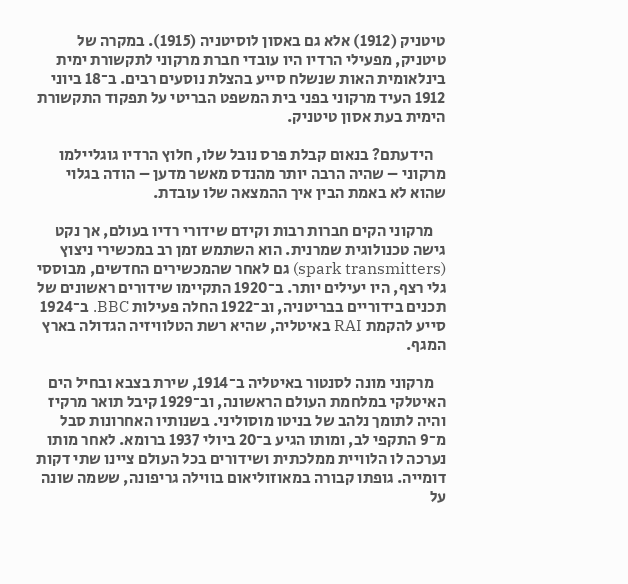טיטניק (1912) אלא גם באסון לוסיטניה (1915). במקרה של טיטניק, מפעילי הרדיו היו עובדי חברת מרקוני לתקשורת ימית בינלאומית האות שנשלח סייע בהצלת נוסעים רבים. ב־18 ביוני 1912 העיד מרקוני בפני בית המשפט הבריטי על תפקוד התקשורת הימית בעת אסון טיטניק.

    הידעתם? בנאום קבלת פרס נובל שלו, חלוץ הרדיו גוגליילמו מרקוני – שהיה הרבה יותר מהנדס מאשר מדען – הודה בגלוי שהוא לא באמת הבין איך ההמצאה שלו עובדת.

    מרקוני הקים חברות רבות וקידם שידורי רדיו בעולם, אך נקט גישה טכנולוגית שמרנית. הוא השתמש זמן רב במכשירי ניצוץ (spark transmitters) גם לאחר שהמכשירים החדשים, מבוססי גלי רצף, היו יעילים יותר. ב־1920 התקיימו שידורים ראשונים של תכנים בידוריים בבריטניה, וב־1922 החלה פעילות BBC. ב־1924 סייע להקמת RAI באיטליה, שהיא רשת הטלוויזיה הגדולה בארץ המגף.

    מרקוני מונה לסנטור באיטליה ב־1914, שירת בצבא ובחיל הים האיטלקי במלחמת העולם הראשונה, וב־1929 קיבל תואר מרקיז והיה לתומך נלהב של בניטו מוסוליני. בשנותיו האחרונות סבל מ־9 התקפי לב, ומותו הגיע ב־20 ביולי 1937 ברומא. לאחר מותו נערכה לו הלוויית ממלכתית ושידורים בכל העולם ציינו שתי דקות דומייה. גופתו קבורה במאוזוליאום בווילה גריפונה, ששמה שונה על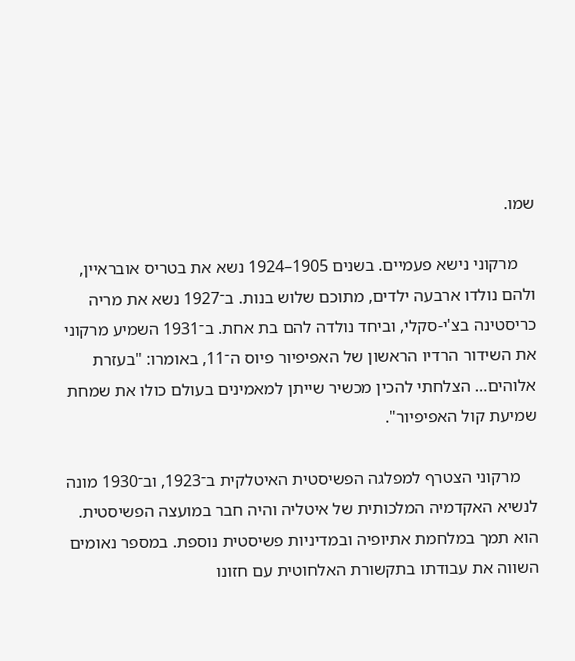שמו.

    מרקוני נישא פעמיים. בשנים 1905–1924 נשא את בטריס אובראיין, ולהם נולדו ארבעה ילדים, מתוכם שלוש בנות. ב־1927 נשא את מריה כריסטינה בצ'י-סקלי, וביחד נולדה להם בת אחת. ב־1931 השמיע מרקוני את השידור הרדיו הראשון של האפיפיור פיוס ה־11, באומרו: "בעזרת אלוהים… הצלחתי להכין מכשיר שייתן למאמינים בעולם כולו את שמחת שמיעת קול האפיפיור".

    מרקוני הצטרף למפלגה הפשיסטית האיטלקית ב־1923, וב־1930 מונה לנשיא האקדמיה המלכותית של איטליה והיה חבר במועצה הפשיסטית. הוא תמך במלחמת אתיופיה ובמדיניות פשיסטית נוספת. במספר נאומים השווה את עבודתו בתקשורת האלחוטית עם חזונו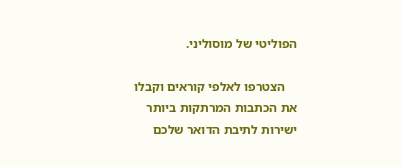הפוליטי של מוסוליני.

    הצטרפו לאלפי קוראים וקבלו את הכתבות המרתקות ביותר ישירות לתיבת הדואר שלכם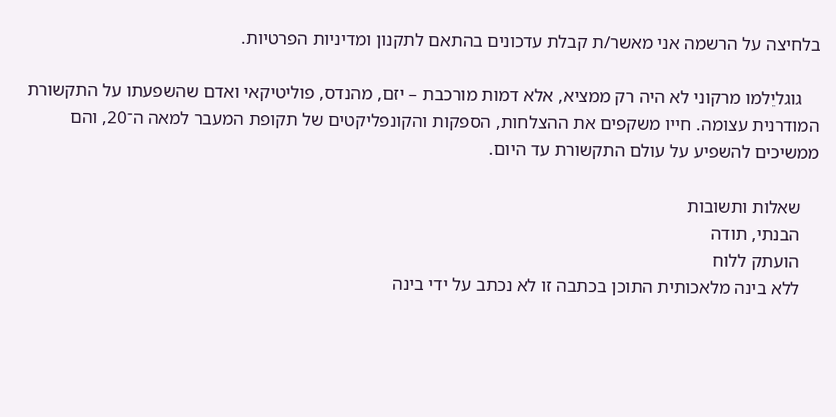בלחיצה על הרשמה אני מאשר/ת קבלת עדכונים בהתאם לתקנון ומדיניות הפרטיות.

    גוגליֵלמו מרקוני לא היה רק ממציא, אלא דמות מורכבת – יזם, מהנדס, פוליטיקאי ואדם שהשפעתו על התקשורת המודרנית עצומה. חייו משקפים את ההצלחות, הספקות והקונפליקטים של תקופת המעבר למאה ה־20, והם ממשיכים להשפיע על עולם התקשורת עד היום.

    שאלות ותשובות
    הבנתי, תודה
    הועתק ללוח
    ללא בינה מלאכותית התוכן בכתבה זו לא נכתב על ידי בינה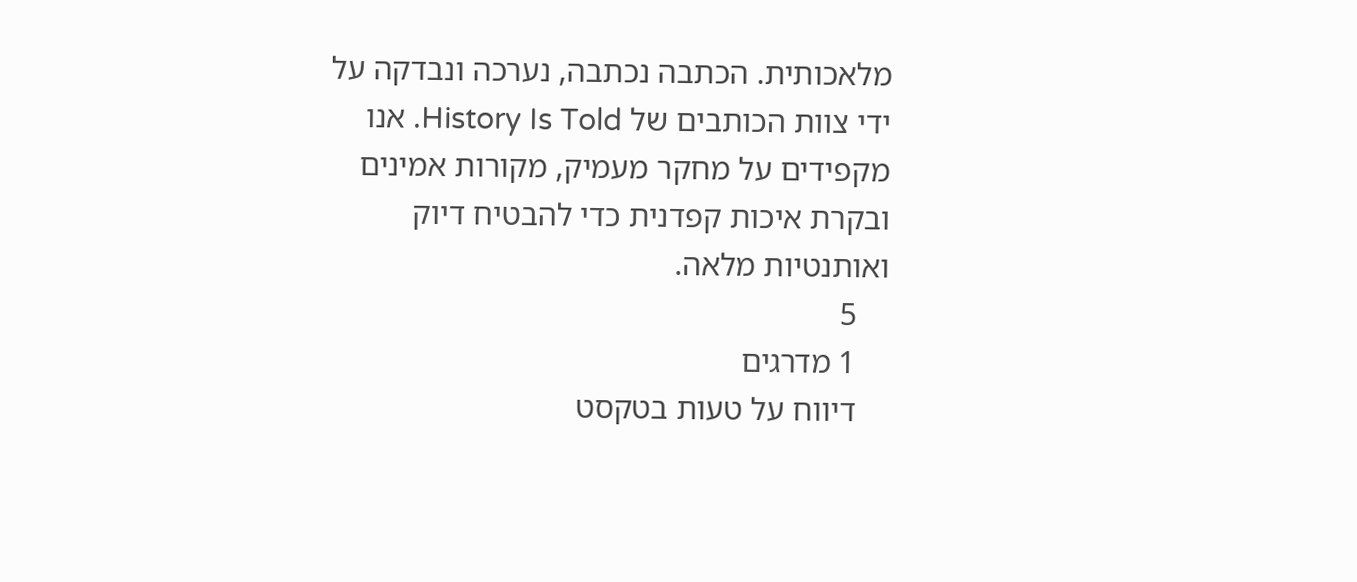מלאכותית. הכתבה נכתבה, נערכה ונבדקה על ידי צוות הכותבים של History Is Told. אנו מקפידים על מחקר מעמיק, מקורות אמינים ובקרת איכות קפדנית כדי להבטיח דיוק ואותנטיות מלאה.
    5
    1 מדרגים
    דיווח על טעות בטקסט